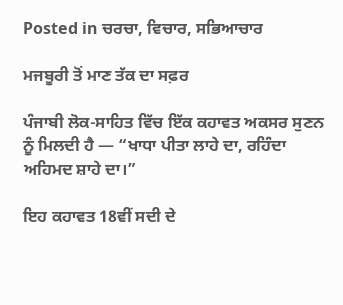Posted in ਚਰਚਾ, ਵਿਚਾਰ, ਸਭਿਆਚਾਰ

ਮਜਬੂਰੀ ਤੋਂ ਮਾਣ ਤੱਕ ਦਾ ਸਫ਼ਰ

ਪੰਜਾਬੀ ਲੋਕ-ਸਾਹਿਤ ਵਿੱਚ ਇੱਕ ਕਹਾਵਤ ਅਕਸਰ ਸੁਣਨ ਨੂੰ ਮਿਲਦੀ ਹੈ — “ਖਾਧਾ ਪੀਤਾ ਲਾਹੇ ਦਾ, ਰਹਿੰਦਾ ਅਹਿਮਦ ਸ਼ਾਹੇ ਦਾ।”

ਇਹ ਕਹਾਵਤ 18ਵੀਂ ਸਦੀ ਦੇ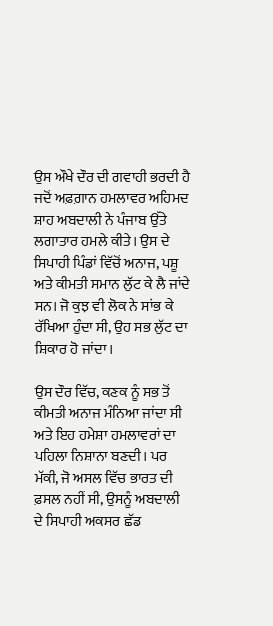ਉਸ ਔਖੇ ਦੌਰ ਦੀ ਗਵਾਹੀ ਭਰਦੀ ਹੈ ਜਦੋਂ ਅਫ਼ਗ਼ਾਨ ਹਮਲਾਵਰ ਅਹਿਮਦ ਸ਼ਾਹ ਅਬਦਾਲੀ ਨੇ ਪੰਜਾਬ ਉੱਤੇ ਲਗਾਤਾਰ ਹਮਲੇ ਕੀਤੇ। ਉਸ ਦੇ ਸਿਪਾਹੀ ਪਿੰਡਾਂ ਵਿੱਚੋਂ ਅਨਾਜ, ਪਸ਼ੂ ਅਤੇ ਕੀਮਤੀ ਸਮਾਨ ਲੁੱਟ ਕੇ ਲੈ ਜਾਂਦੇ ਸਨ। ਜੋ ਕੁਝ ਵੀ ਲੋਕ ਨੇ ਸਾਂਭ ਕੇ ਰੱਖਿਆ ਹੁੰਦਾ ਸੀ, ਉਹ ਸਭ ਲੁੱਟ ਦਾ ਸ਼ਿਕਾਰ ਹੋ ਜਾਂਦਾ।

ਉਸ ਦੌਰ ਵਿੱਚ, ਕਣਕ ਨੂੰ ਸਭ ਤੋਂ ਕੀਮਤੀ ਅਨਾਜ ਮੰਨਿਆ ਜਾਂਦਾ ਸੀ ਅਤੇ ਇਹ ਹਮੇਸ਼ਾ ਹਮਲਾਵਰਾਂ ਦਾ ਪਹਿਲਾ ਨਿਸ਼ਾਨਾ ਬਣਦੀ। ਪਰ ਮੱਕੀ, ਜੋ ਅਸਲ ਵਿੱਚ ਭਾਰਤ ਦੀ ਫ਼ਸਲ ਨਹੀਂ ਸੀ, ਉਸਨੂੰ ਅਬਦਾਲੀ ਦੇ ਸਿਪਾਹੀ ਅਕਸਰ ਛੱਡ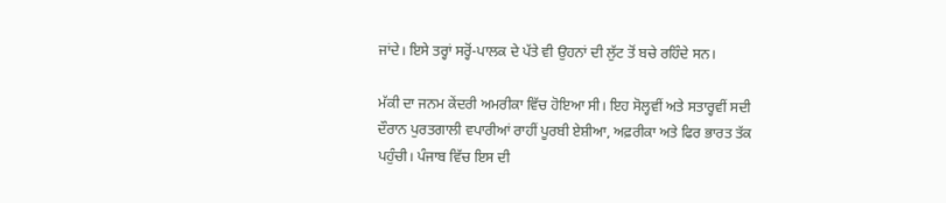ਜਾਂਦੇ। ਇਸੇ ਤਰ੍ਹਾਂ ਸਰ੍ਹੋਂ-ਪਾਲਕ ਦੇ ਪੱਤੇ ਵੀ ਉਹਨਾਂ ਦੀ ਲੁੱਟ ਤੋਂ ਬਚੇ ਰਹਿੰਦੇ ਸਨ।

ਮੱਕੀ ਦਾ ਜਨਮ ਕੇਂਦਰੀ ਅਮਰੀਕਾ ਵਿੱਚ ਹੋਇਆ ਸੀ। ਇਹ ਸੋਲ੍ਹਵੀਂ ਅਤੇ ਸਤਾਰ੍ਹਵੀਂ ਸਦੀ ਦੌਰਾਨ ਪੁਰਤਗਾਲੀ ਵਪਾਰੀਆਂ ਰਾਹੀਂ ਪੂਰਬੀ ਏਸ਼ੀਆ, ਅਫ਼ਰੀਕਾ ਅਤੇ ਫਿਰ ਭਾਰਤ ਤੱਕ ਪਹੁੰਚੀ। ਪੰਜਾਬ ਵਿੱਚ ਇਸ ਦੀ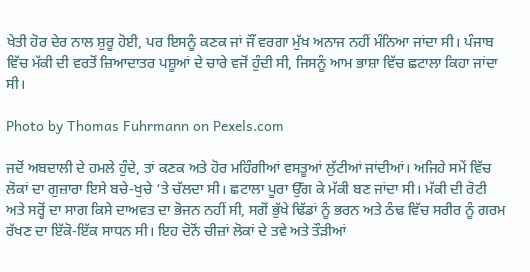ਖੇਤੀ ਹੋਰ ਦੇਰ ਨਾਲ ਸ਼ੁਰੂ ਹੋਈ, ਪਰ ਇਸਨੂੰ ਕਣਕ ਜਾਂ ਜੌਂ ਵਰਗਾ ਮੁੱਖ ਅਨਾਜ ਨਹੀਂ ਮੰਨਿਆ ਜਾਂਦਾ ਸੀ। ਪੰਜਾਬ ਵਿੱਚ ਮੱਕੀ ਦੀ ਵਰਤੋਂ ਜ਼ਿਆਦਾਤਰ ਪਸ਼ੂਆਂ ਦੇ ਚਾਰੇ ਵਜੋਂ ਹੁੰਦੀ ਸੀ, ਜਿਸਨੂੰ ਆਮ ਭਾਸ਼ਾ ਵਿੱਚ ਛਟਾਲਾ ਕਿਹਾ ਜਾਂਦਾ ਸੀ।

Photo by Thomas Fuhrmann on Pexels.com

ਜਦੋਂ ਅਬਦਾਲੀ ਦੇ ਹਮਲੇ ਹੁੰਦੇ, ਤਾਂ ਕਣਕ ਅਤੇ ਹੋਰ ਮਹਿੰਗੀਆਂ ਵਸਤੂਆਂ ਲੁੱਟੀਆਂ ਜਾਂਦੀਆਂ। ਅਜਿਹੇ ਸਮੇਂ ਵਿੱਚ ਲੋਕਾਂ ਦਾ ਗੁਜ਼ਾਰਾ ਇਸੇ ਬਚੇ-ਖੁਚੇ ‘ਤੇ ਚੱਲਦਾ ਸੀ। ਛਟਾਲਾ ਪੂਰਾ ਉੱਗ ਕੇ ਮੱਕੀ ਬਣ ਜਾਂਦਾ ਸੀ। ਮੱਕੀ ਦੀ ਰੋਟੀ ਅਤੇ ਸਰ੍ਹੋਂ ਦਾ ਸਾਗ ਕਿਸੇ ਦਾਅਵਤ ਦਾ ਭੋਜਨ ਨਹੀਂ ਸੀ, ਸਗੋਂ ਭੁੱਖੇ ਢਿੱਡਾਂ ਨੂੰ ਭਰਨ ਅਤੇ ਠੰਢ ਵਿੱਚ ਸਰੀਰ ਨੂੰ ਗਰਮ ਰੱਖਣ ਦਾ ਇੱਕੋ-ਇੱਕ ਸਾਧਨ ਸੀ। ਇਹ ਦੋਨੋਂ ਚੀਜ਼ਾਂ ਲੋਕਾਂ ਦੇ ਤਵੇ ਅਤੇ ਤੌੜੀਆਂ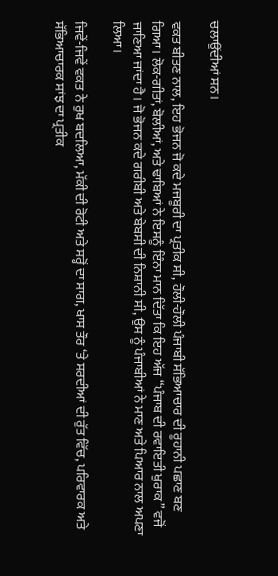ਚਲਾਉਂਦੀਆਂ ਸਨ।

ਵਕਤ ਬੀਤਣ ਨਾਲ, ਇਹ ਭੋਜਨ ਜੋ ਕਦੇ ਮਜਬੂਰੀ ਦਾ ਪ੍ਰਤੀਕ ਸੀ, ਹੌਲੀ-ਹੌਲੀ ਪੰਜਾਬੀ ਸੱਭਿਆਚਾਰ ਦੀ ਰੂਹਾਨੀ ਪਛਾਣ ਬਣ ਗਿਆ। ਲੋਕ-ਗੀਤਾਂ, ਬੋਲੀਆਂ, ਅਤੇ ਢਾਬਿਆਂ ਨੇ ਇਸਨੂੰ ਇੰਨਾ ਮਾਨ ਦਿੱਤਾ ਕਿ ਇਹ ਅੱਜ “ਪੰਜਾਬ ਦੀ ਰਵਾਇਤੀ ਖੁਰਾਕ” ਵਜੋਂ ਜਾਣਿਆ ਜਾਂਦਾ ਹੈ। ਜੋ ਭੋਜਨ ਕਦੇ ਗਰੀਬੀ ਅਤੇ ਬੇਬਸੀ ਦੀ ਨਿਸ਼ਾਨੀ ਸੀ, ਉਸ ਨੂੰ ਪੰਜਾਬੀਆਂ ਨੇ ਮਾਣ ਅਤੇ ਪਿਆਰ ਨਾਲ ਅਪਣਾ ਲਿਆ।

ਜਿਵੇਂ-ਜਿਵੇਂ ਵਕਤ ਨੇ ਰੁਖ ਬਦਲਿਆ, ਮੱਕੀ ਦੀ ਰੋਟੀ ਅਤੇ ਸਰ੍ਹੋਂ ਦਾ ਸਾਗ, ਖਾਸ ਤੌਰ ‘ਤੇ ਸਰਦੀਆਂ ਦੀ ਰੁੱਤ ਵਿੱਚ, ਪਰਿਵਾਰਕ ਅਤੇ ਸੱਭਿਆਚਾਰਕ ਸਾਂਝ ਦਾ ਪ੍ਰਤੀਕ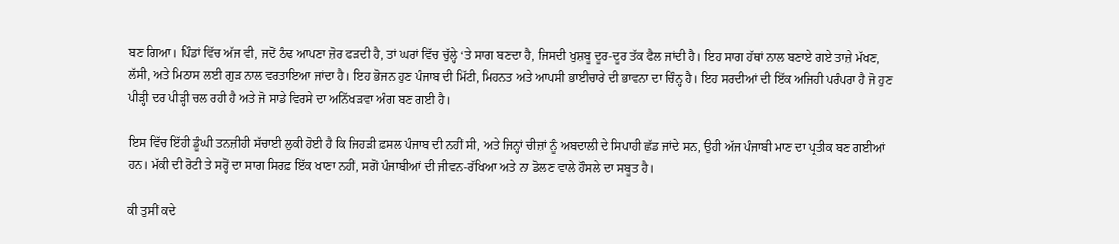ਬਣ ਗਿਆ। ਪਿੰਡਾਂ ਵਿੱਚ ਅੱਜ ਵੀ, ਜਦੋਂ ਠੰਢ ਆਪਣਾ ਜ਼ੋਰ ਫੜਦੀ ਹੈ, ਤਾਂ ਘਰਾਂ ਵਿੱਚ ਚੁੱਲ੍ਹੇ ‘ਤੇ ਸਾਗ ਬਣਦਾ ਹੈ, ਜਿਸਦੀ ਖੁਸ਼ਬੂ ਦੂਰ-ਦੂਰ ਤੱਕ ਫੈਲ ਜਾਂਦੀ ਹੈ। ਇਹ ਸਾਗ ਹੱਥਾਂ ਨਾਲ ਬਣਾਏ ਗਏ ਤਾਜ਼ੇ ਮੱਖਣ, ਲੱਸੀ, ਅਤੇ ਮਿਠਾਸ ਲਈ ਗੁੜ ਨਾਲ ਵਰਤਾਇਆ ਜਾਂਦਾ ਹੈ। ਇਹ ਭੋਜਨ ਹੁਣ ਪੰਜਾਬ ਦੀ ਮਿੱਟੀ, ਮਿਹਨਤ ਅਤੇ ਆਪਸੀ ਭਾਈਚਾਰੇ ਦੀ ਭਾਵਨਾ ਦਾ ਚਿੰਨ੍ਹ ਹੈ। ਇਹ ਸਰਦੀਆਂ ਦੀ ਇੱਕ ਅਜਿਹੀ ਪਰੰਪਰਾ ਹੈ ਜੋ ਹੁਣ ਪੀੜ੍ਹੀ ਦਰ ਪੀੜ੍ਹੀ ਚਲ ਰਹੀ ਹੈ ਅਤੇ ਜੋ ਸਾਡੇ ਵਿਰਸੇ ਦਾ ਅਨਿੱਖੜਵਾ ਅੰਗ ਬਣ ਗਈ ਹੈ।

ਇਸ ਵਿੱਚ ਇੱਹੀ ਡੂੰਘੀ ਤਨਜ਼ੀਹੀ ਸੱਚਾਈ ਲੁਕੀ ਹੋਈ ਹੈ ਕਿ ਜਿਹੜੀ ਫ਼ਸਲ ਪੰਜਾਬ ਦੀ ਨਹੀਂ ਸੀ, ਅਤੇ ਜਿਨ੍ਹਾਂ ਚੀਜ਼ਾਂ ਨੂੰ ਅਬਦਾਲੀ ਦੇ ਸਿਪਾਹੀ ਛੱਡ ਜਾਂਦੇ ਸਨ, ਉਹੀ ਅੱਜ ਪੰਜਾਬੀ ਮਾਣ ਦਾ ਪ੍ਰਤੀਕ ਬਣ ਗਈਆਂ ਹਨ। ਮੱਕੀ ਦੀ ਰੋਟੀ ਤੇ ਸਰ੍ਹੋਂ ਦਾ ਸਾਗ ਸਿਰਫ਼ ਇੱਕ ਖਾਣਾ ਨਹੀਂ, ਸਗੋਂ ਪੰਜਾਬੀਆਂ ਦੀ ਜੀਵਨ-ਰੱਖਿਆ ਅਤੇ ਨਾ ਡੋਲਣ ਵਾਲੇ ਹੌਸਲੇ ਦਾ ਸਬੂਤ ਹੈ।

ਕੀ ਤੁਸੀਂ ਕਦੇ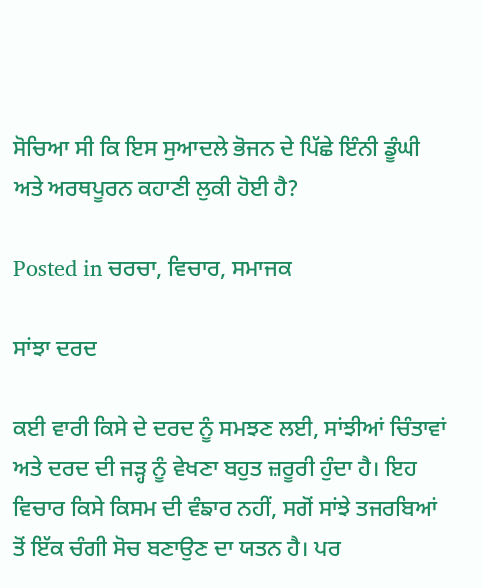ਸੋਚਿਆ ਸੀ ਕਿ ਇਸ ਸੁਆਦਲੇ ਭੋਜਨ ਦੇ ਪਿੱਛੇ ਇੰਨੀ ਡੂੰਘੀ ਅਤੇ ਅਰਥਪੂਰਨ ਕਹਾਣੀ ਲੁਕੀ ਹੋਈ ਹੈ?

Posted in ਚਰਚਾ, ਵਿਚਾਰ, ਸਮਾਜਕ

ਸਾਂਝਾ ਦਰਦ

ਕਈ ਵਾਰੀ ਕਿਸੇ ਦੇ ਦਰਦ ਨੂੰ ਸਮਝਣ ਲਈ, ਸਾਂਝੀਆਂ ਚਿੰਤਾਵਾਂ ਅਤੇ ਦਰਦ ਦੀ ਜੜ੍ਹ ਨੂੰ ਵੇਖਣਾ ਬਹੁਤ ਜ਼ਰੂਰੀ ਹੁੰਦਾ ਹੈ। ਇਹ ਵਿਚਾਰ ਕਿਸੇ ਕਿਸਮ ਦੀ ਵੰਙਾਰ ਨਹੀਂ, ਸਗੋਂ ਸਾਂਝੇ ਤਜਰਬਿਆਂ ਤੋਂ ਇੱਕ ਚੰਗੀ ਸੋਚ ਬਣਾਉਣ ਦਾ ਯਤਨ ਹੈ। ਪਰ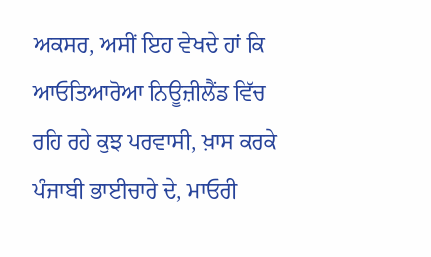ਅਕਸਰ, ਅਸੀਂ ਇਹ ਵੇਖਦੇ ਹਾਂ ਕਿ ਆਓਤਿਆਰੋਆ ਨਿਊਜ਼ੀਲੈਂਡ ਵਿੱਚ ਰਹਿ ਰਹੇ ਕੁਝ ਪਰਵਾਸੀ, ਖ਼ਾਸ ਕਰਕੇ ਪੰਜਾਬੀ ਭਾਈਚਾਰੇ ਦੇ, ਮਾਓਰੀ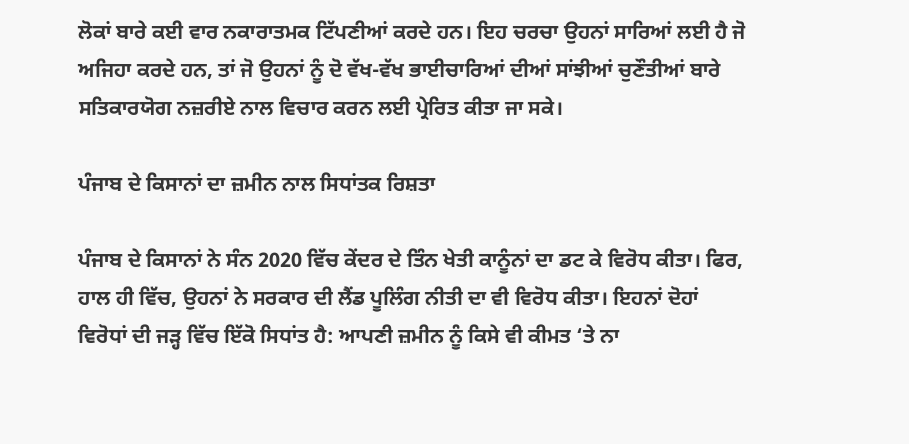ਲੋਕਾਂ ਬਾਰੇ ਕਈ ਵਾਰ ਨਕਾਰਾਤਮਕ ਟਿੱਪਣੀਆਂ ਕਰਦੇ ਹਨ। ਇਹ ਚਰਚਾ ਉਹਨਾਂ ਸਾਰਿਆਂ ਲਈ ਹੈ ਜੋ ਅਜਿਹਾ ਕਰਦੇ ਹਨ, ਤਾਂ ਜੋ ਉਹਨਾਂ ਨੂੰ ਦੋ ਵੱਖ-ਵੱਖ ਭਾਈਚਾਰਿਆਂ ਦੀਆਂ ਸਾਂਝੀਆਂ ਚੁਣੌਤੀਆਂ ਬਾਰੇ ਸਤਿਕਾਰਯੋਗ ਨਜ਼ਰੀਏ ਨਾਲ ਵਿਚਾਰ ਕਰਨ ਲਈ ਪ੍ਰੇਰਿਤ ਕੀਤਾ ਜਾ ਸਕੇ।

ਪੰਜਾਬ ਦੇ ਕਿਸਾਨਾਂ ਦਾ ਜ਼ਮੀਨ ਨਾਲ ਸਿਧਾਂਤਕ ਰਿਸ਼ਤਾ

ਪੰਜਾਬ ਦੇ ਕਿਸਾਨਾਂ ਨੇ ਸੰਨ 2020 ਵਿੱਚ ਕੇਂਦਰ ਦੇ ਤਿੰਨ ਖੇਤੀ ਕਾਨੂੰਨਾਂ ਦਾ ਡਟ ਕੇ ਵਿਰੋਧ ਕੀਤਾ। ਫਿਰ, ਹਾਲ ਹੀ ਵਿੱਚ, ਉਹਨਾਂ ਨੇ ਸਰਕਾਰ ਦੀ ਲੈਂਡ ਪੂਲਿੰਗ ਨੀਤੀ ਦਾ ਵੀ ਵਿਰੋਧ ਕੀਤਾ। ਇਹਨਾਂ ਦੋਹਾਂ ਵਿਰੋਧਾਂ ਦੀ ਜੜ੍ਹ ਵਿੱਚ ਇੱਕੋ ਸਿਧਾਂਤ ਹੈ: ਆਪਣੀ ਜ਼ਮੀਨ ਨੂੰ ਕਿਸੇ ਵੀ ਕੀਮਤ ‘ਤੇ ਨਾ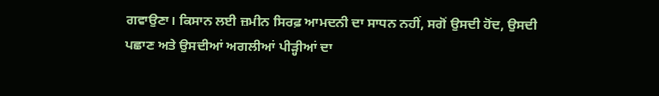ਗਵਾਉਣਾ। ਕਿਸਾਨ ਲਈ ਜ਼ਮੀਨ ਸਿਰਫ਼ ਆਮਦਨੀ ਦਾ ਸਾਧਨ ਨਹੀਂ, ਸਗੋਂ ਉਸਦੀ ਹੋਂਦ, ਉਸਦੀ ਪਛਾਣ ਅਤੇ ਉਸਦੀਆਂ ਅਗਲੀਆਂ ਪੀੜ੍ਹੀਆਂ ਦਾ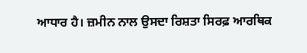ਆਧਾਰ ਹੈ। ਜ਼ਮੀਨ ਨਾਲ ਉਸਦਾ ਰਿਸ਼ਤਾ ਸਿਰਫ਼ ਆਰਥਿਕ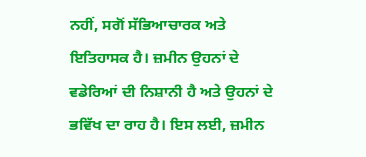ਨਹੀਂ, ਸਗੋਂ ਸੱਭਿਆਚਾਰਕ ਅਤੇ ਇਤਿਹਾਸਕ ਹੈ। ਜ਼ਮੀਨ ਉਹਨਾਂ ਦੇ ਵਡੇਰਿਆਂ ਦੀ ਨਿਸ਼ਾਨੀ ਹੈ ਅਤੇ ਉਹਨਾਂ ਦੇ ਭਵਿੱਖ ਦਾ ਰਾਹ ਹੈ। ਇਸ ਲਈ, ਜ਼ਮੀਨ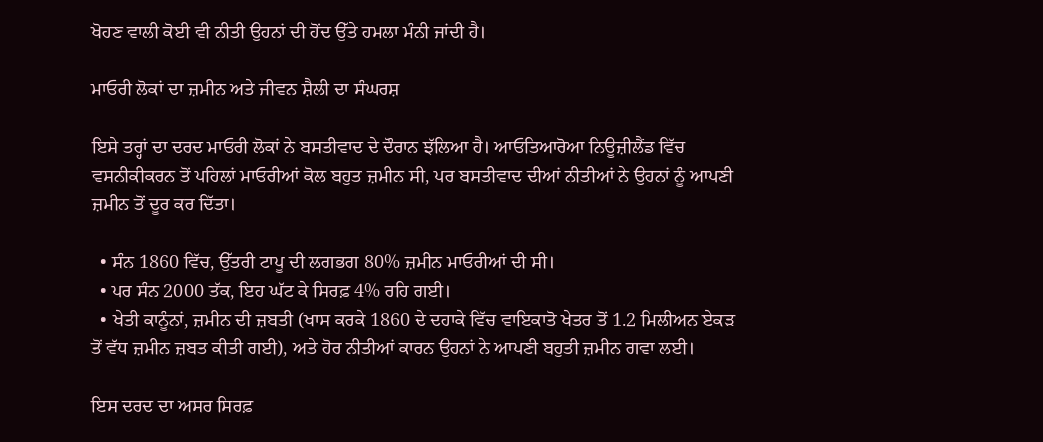ਖੋਹਣ ਵਾਲੀ ਕੋਈ ਵੀ ਨੀਤੀ ਉਹਨਾਂ ਦੀ ਹੋਂਦ ਉੱਤੇ ਹਮਲਾ ਮੰਨੀ ਜਾਂਦੀ ਹੈ।

ਮਾਓਰੀ ਲੋਕਾਂ ਦਾ ਜ਼ਮੀਨ ਅਤੇ ਜੀਵਨ ਸ਼ੈਲੀ ਦਾ ਸੰਘਰਸ਼

ਇਸੇ ਤਰ੍ਹਾਂ ਦਾ ਦਰਦ ਮਾਓਰੀ ਲੋਕਾਂ ਨੇ ਬਸਤੀਵਾਦ ਦੇ ਦੌਰਾਨ ਝੱਲਿਆ ਹੈ। ਆਓਤਿਆਰੋਆ ਨਿਊਜ਼ੀਲੈਂਡ ਵਿੱਚ ਵਸਨੀਕੀਕਰਨ ਤੋਂ ਪਹਿਲਾਂ ਮਾਓਰੀਆਂ ਕੋਲ ਬਹੁਤ ਜ਼ਮੀਨ ਸੀ, ਪਰ ਬਸਤੀਵਾਦ ਦੀਆਂ ਨੀਤੀਆਂ ਨੇ ਉਹਨਾਂ ਨੂੰ ਆਪਣੀ ਜ਼ਮੀਨ ਤੋਂ ਦੂਰ ਕਰ ਦਿੱਤਾ।

  • ਸੰਨ 1860 ਵਿੱਚ, ਉੱਤਰੀ ਟਾਪੂ ਦੀ ਲਗਭਗ 80% ਜ਼ਮੀਨ ਮਾਓਰੀਆਂ ਦੀ ਸੀ।
  • ਪਰ ਸੰਨ 2000 ਤੱਕ, ਇਹ ਘੱਟ ਕੇ ਸਿਰਫ਼ 4% ਰਹਿ ਗਈ।
  • ਖੇਤੀ ਕਾਨੂੰਨਾਂ, ਜ਼ਮੀਨ ਦੀ ਜ਼ਬਤੀ (ਖਾਸ ਕਰਕੇ 1860 ਦੇ ਦਹਾਕੇ ਵਿੱਚ ਵਾਇਕਾਤੋ ਖੇਤਰ ਤੋਂ 1.2 ਮਿਲੀਅਨ ਏਕੜ ਤੋਂ ਵੱਧ ਜ਼ਮੀਨ ਜ਼ਬਤ ਕੀਤੀ ਗਈ), ਅਤੇ ਹੋਰ ਨੀਤੀਆਂ ਕਾਰਨ ਉਹਨਾਂ ਨੇ ਆਪਣੀ ਬਹੁਤੀ ਜ਼ਮੀਨ ਗਵਾ ਲਈ।

ਇਸ ਦਰਦ ਦਾ ਅਸਰ ਸਿਰਫ਼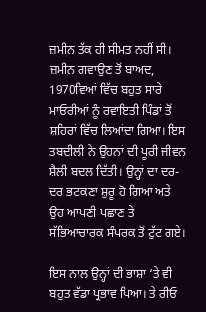ਜ਼ਮੀਨ ਤੱਕ ਹੀ ਸੀਮਤ ਨਹੀਂ ਸੀ। ਜ਼ਮੀਨ ਗਵਾਉਣ ਤੋਂ ਬਾਅਦ, 1970ਵਿਆਂ ਵਿੱਚ ਬਹੁਤ ਸਾਰੇ ਮਾਓਰੀਆਂ ਨੂੰ ਰਵਾਇਤੀ ਪਿੰਡਾਂ ਤੋਂ ਸ਼ਹਿਰਾਂ ਵਿੱਚ ਲਿਆਂਦਾ ਗਿਆ। ਇਸ ਤਬਦੀਲੀ ਨੇ ਉਹਨਾਂ ਦੀ ਪੂਰੀ ਜੀਵਨ ਸ਼ੈਲੀ ਬਦਲ ਦਿੱਤੀ। ਉਨ੍ਹਾਂ ਦਾ ਦਰ-ਦਰ ਭਟਕਣਾ ਸ਼ੁਰੂ ਹੋ ਗਿਆ ਅਤੇ ਉਹ ਆਪਣੀ ਪਛਾਣ ਤੇ ਸੱਭਿਆਚਾਰਕ ਸੰਪਰਕ ਤੋਂ ਟੁੱਟ ਗਏ।

ਇਸ ਨਾਲ ਉਨ੍ਹਾਂ ਦੀ ਭਾਸ਼ਾ ‘ਤੇ ਵੀ ਬਹੁਤ ਵੱਡਾ ਪ੍ਰਭਾਵ ਪਿਆ। ਤੇ ਰੀਓ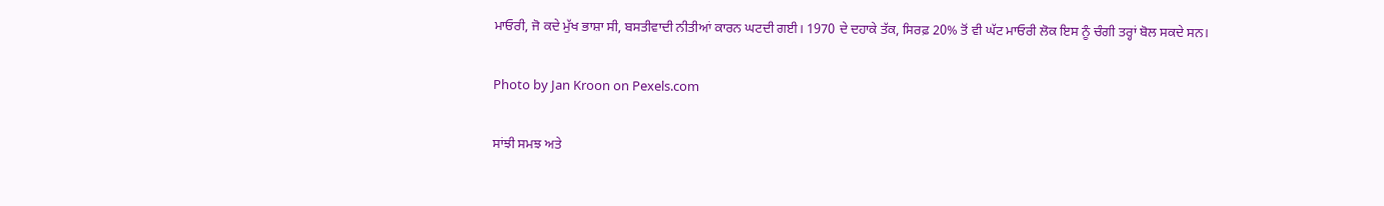ਮਾਓਰੀ, ਜੋ ਕਦੇ ਮੁੱਖ ਭਾਸ਼ਾ ਸੀ, ਬਸਤੀਵਾਦੀ ਨੀਤੀਆਂ ਕਾਰਨ ਘਟਦੀ ਗਈ। 1970 ਦੇ ਦਹਾਕੇ ਤੱਕ, ਸਿਰਫ਼ 20% ਤੋਂ ਵੀ ਘੱਟ ਮਾਓਰੀ ਲੋਕ ਇਸ ਨੂੰ ਚੰਗੀ ਤਰ੍ਹਾਂ ਬੋਲ ਸਕਦੇ ਸਨ।

Photo by Jan Kroon on Pexels.com

ਸਾਂਝੀ ਸਮਝ ਅਤੇ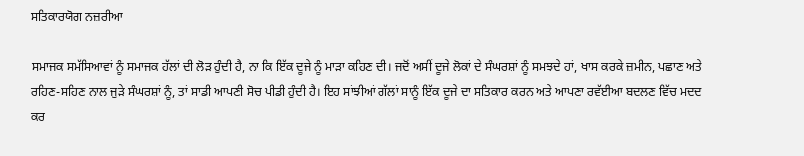ਸਤਿਕਾਰਯੋਗ ਨਜ਼ਰੀਆ

ਸਮਾਜਕ ਸਮੱਸਿਆਵਾਂ ਨੂੰ ਸਮਾਜਕ ਹੱਲਾਂ ਦੀ ਲੋੜ ਹੁੰਦੀ ਹੈ, ਨਾ ਕਿ ਇੱਕ ਦੂਜੇ ਨੂੰ ਮਾੜਾ ਕਹਿਣ ਦੀ। ਜਦੋਂ ਅਸੀਂ ਦੂਜੇ ਲੋਕਾਂ ਦੇ ਸੰਘਰਸ਼ਾਂ ਨੂੰ ਸਮਝਦੇ ਹਾਂ, ਖਾਸ ਕਰਕੇ ਜ਼ਮੀਨ, ਪਛਾਣ ਅਤੇ ਰਹਿਣ-ਸਹਿਣ ਨਾਲ ਜੁੜੇ ਸੰਘਰਸ਼ਾਂ ਨੂੰ, ਤਾਂ ਸਾਡੀ ਆਪਣੀ ਸੋਚ ਪੀਡੀ ਹੁੰਦੀ ਹੈ। ਇਹ ਸਾਂਝੀਆਂ ਗੱਲਾਂ ਸਾਨੂੰ ਇੱਕ ਦੂਜੇ ਦਾ ਸਤਿਕਾਰ ਕਰਨ ਅਤੇ ਆਪਣਾ ਰਵੱਈਆ ਬਦਲਣ ਵਿੱਚ ਮਦਦ ਕਰ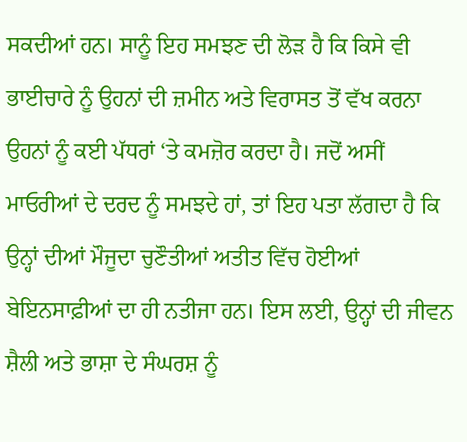ਸਕਦੀਆਂ ਹਨ। ਸਾਨੂੰ ਇਹ ਸਮਝਣ ਦੀ ਲੋੜ ਹੈ ਕਿ ਕਿਸੇ ਵੀ ਭਾਈਚਾਰੇ ਨੂੰ ਉਹਨਾਂ ਦੀ ਜ਼ਮੀਨ ਅਤੇ ਵਿਰਾਸਤ ਤੋਂ ਵੱਖ ਕਰਨਾ ਉਹਨਾਂ ਨੂੰ ਕਈ ਪੱਧਰਾਂ ‘ਤੇ ਕਮਜ਼ੋਰ ਕਰਦਾ ਹੈ। ਜਦੋਂ ਅਸੀਂ ਮਾਓਰੀਆਂ ਦੇ ਦਰਦ ਨੂੰ ਸਮਝਦੇ ਹਾਂ, ਤਾਂ ਇਹ ਪਤਾ ਲੱਗਦਾ ਹੈ ਕਿ ਉਨ੍ਹਾਂ ਦੀਆਂ ਮੌਜੂਦਾ ਚੁਣੌਤੀਆਂ ਅਤੀਤ ਵਿੱਚ ਹੋਈਆਂ ਬੇਇਨਸਾਫ਼ੀਆਂ ਦਾ ਹੀ ਨਤੀਜਾ ਹਨ। ਇਸ ਲਈ, ਉਨ੍ਹਾਂ ਦੀ ਜੀਵਨ ਸ਼ੈਲੀ ਅਤੇ ਭਾਸ਼ਾ ਦੇ ਸੰਘਰਸ਼ ਨੂੰ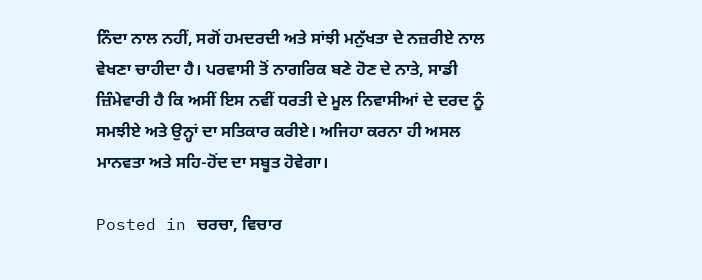ਨਿੰਦਾ ਨਾਲ ਨਹੀਂ, ਸਗੋਂ ਹਮਦਰਦੀ ਅਤੇ ਸਾਂਝੀ ਮਨੁੱਖਤਾ ਦੇ ਨਜ਼ਰੀਏ ਨਾਲ ਵੇਖਣਾ ਚਾਹੀਦਾ ਹੈ। ਪਰਵਾਸੀ ਤੋਂ ਨਾਗਰਿਕ ਬਣੇ ਹੋਣ ਦੇ ਨਾਤੇ, ਸਾਡੀ ਜ਼ਿੰਮੇਵਾਰੀ ਹੈ ਕਿ ਅਸੀਂ ਇਸ ਨਵੀਂ ਧਰਤੀ ਦੇ ਮੂਲ ਨਿਵਾਸੀਆਂ ਦੇ ਦਰਦ ਨੂੰ ਸਮਝੀਏ ਅਤੇ ਉਨ੍ਹਾਂ ਦਾ ਸਤਿਕਾਰ ਕਰੀਏ। ਅਜਿਹਾ ਕਰਨਾ ਹੀ ਅਸਲ ਮਾਨਵਤਾ ਅਤੇ ਸਹਿ-ਹੋਂਦ ਦਾ ਸਬੂਤ ਹੋਵੇਗਾ।

Posted in ਚਰਚਾ, ਵਿਚਾਰ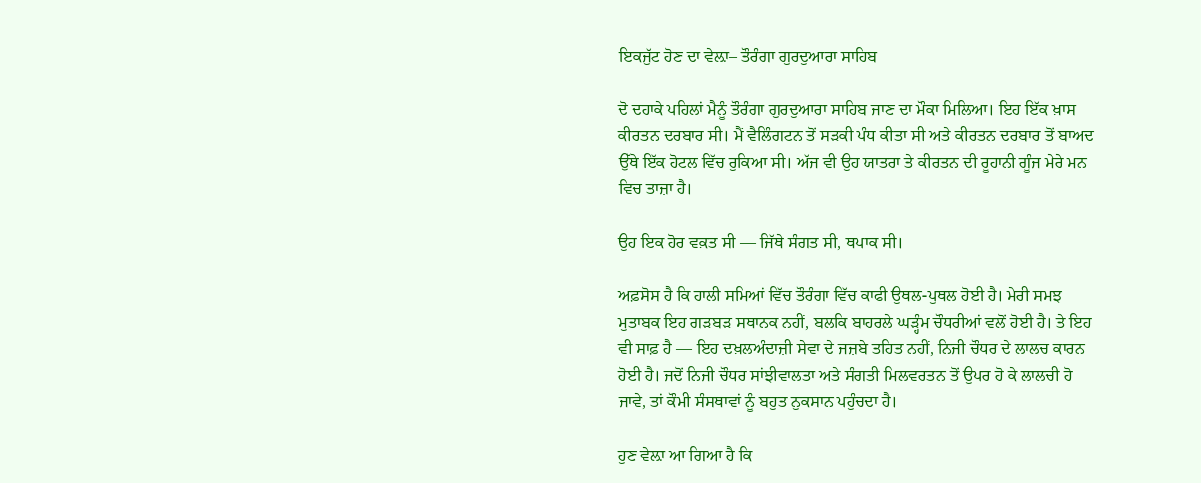ਇਕਜੁੱਟ ਹੋਣ ਦਾ ਵੇਲ਼ਾ– ਤੌਰੰਗਾ ਗੁਰਦੁਆਰਾ ਸਾਹਿਬ

ਦੋ ਦਹਾਕੇ ਪਹਿਲਾਂ ਮੈਨੂੰ ਤੌਰੰਗਾ ਗੁਰਦੁਆਰਾ ਸਾਹਿਬ ਜਾਣ ਦਾ ਮੌਕਾ ਮਿਲਿਆ। ਇਹ ਇੱਕ ਖ਼ਾਸ ਕੀਰਤਨ ਦਰਬਾਰ ਸੀ। ਮੈਂ ਵੈਲਿੰਗਟਨ ਤੋਂ ਸੜਕੀ ਪੰਧ ਕੀਤਾ ਸੀ ਅਤੇ ਕੀਰਤਨ ਦਰਬਾਰ ਤੋਂ ਬਾਅਦ ਉੱਥੇ ਇੱਕ ਹੋਟਲ ਵਿੱਚ ਰੁਕਿਆ ਸੀ। ਅੱਜ ਵੀ ਉਹ ਯਾਤਰਾ ਤੇ ਕੀਰਤਨ ਦੀ ਰੂਹਾਨੀ ਗੂੰਜ ਮੇਰੇ ਮਨ ਵਿਚ ਤਾਜ਼ਾ ਹੈ।

ਉਹ ਇਕ ਹੋਰ ਵਕ਼ਤ ਸੀ — ਜਿੱਥੇ ਸੰਗਤ ਸੀ, ਥਪਾਕ ਸੀ।

ਅਫ਼ਸੋਸ ਹੈ ਕਿ ਹਾਲੀ ਸਮਿਆਂ ਵਿੱਚ ਤੌਰੰਗਾ ਵਿੱਚ ਕਾਫੀ ਉਥਲ-ਪੁਥਲ ਹੋਈ ਹੈ। ਮੇਰੀ ਸਮਝ ਮੁਤਾਬਕ ਇਹ ਗੜਬੜ ਸਥਾਨਕ ਨਹੀਂ, ਬਲਕਿ ਬਾਹਰਲੇ ਘੜ੍ਹੰਮ ਚੌਧਰੀਆਂ ਵਲੋਂ ਹੋਈ ਹੈ। ਤੇ ਇਹ ਵੀ ਸਾਫ਼ ਹੈ — ਇਹ ਦਖ਼ਲਅੰਦਾਜ਼ੀ ਸੇਵਾ ਦੇ ਜਜ਼ਬੇ ਤਹਿਤ ਨਹੀਂ, ਨਿਜੀ ਚੌਧਰ ਦੇ ਲਾਲਚ ਕਾਰਨ ਹੋਈ ਹੈ। ਜਦੋਂ ਨਿਜੀ ਚੌਧਰ ਸਾਂਝੀਵਾਲਤਾ ਅਤੇ ਸੰਗਤੀ ਮਿਲਵਰਤਨ ਤੋਂ ਉਪਰ ਹੋ ਕੇ ਲਾਲਚੀ ਹੋ ਜਾਵੇ, ਤਾਂ ਕੌਮੀ ਸੰਸਥਾਵਾਂ ਨੂੰ ਬਹੁਤ ਨੁਕਸਾਨ ਪਹੁੰਚਦਾ ਹੈ।

ਹੁਣ ਵੇਲ਼ਾ ਆ ਗਿਆ ਹੈ ਕਿ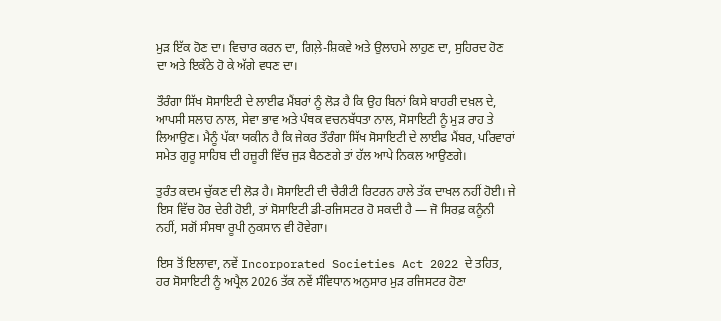ਮੁੜ ਇੱਕ ਹੋਣ ਦਾ। ਵਿਚਾਰ ਕਰਨ ਦਾ, ਗਿਲ਼ੇ-ਸ਼ਿਕਵੇ ਅਤੇ ਉਲਾਹਮੇ ਲਾਹੁਣ ਦਾ, ਸੁਹਿਰਦ ਹੋਣ ਦਾ ਅਤੇ ਇਕੱਠੇ ਹੋ ਕੇ ਅੱਗੇ ਵਧਣ ਦਾ।

ਤੌਰੰਗਾ ਸਿੱਖ ਸੋਸਾਇਟੀ ਦੇ ਲਾਈਫ ਮੈਂਬਰਾਂ ਨੂੰ ਲੋੜ ਹੈ ਕਿ ਉਹ ਬਿਨਾਂ ਕਿਸੇ ਬਾਹਰੀ ਦਖ਼ਲ ਦੇ, ਆਪਸੀ ਸਲਾਹ ਨਾਲ, ਸੇਵਾ ਭਾਵ ਅਤੇ ਪੰਥਕ ਵਚਨਬੱਧਤਾ ਨਾਲ, ਸੋਸਾਇਟੀ ਨੂੰ ਮੁੜ ਰਾਹ ਤੇ ਲਿਆਉਣ। ਮੈਨੂੰ ਪੱਕਾ ਯਕੀਨ ਹੈ ਕਿ ਜੇਕਰ ਤੌਰੰਗਾ ਸਿੱਖ ਸੋਸਾਇਟੀ ਦੇ ਲਾਈਫ ਮੈਂਬਰ, ਪਰਿਵਾਰਾਂ ਸਮੇਤ ਗੁਰੂ ਸਾਹਿਬ ਦੀ ਹਜ਼ੂਰੀ ਵਿੱਚ ਜੁੜ ਬੈਠਣਗੇ ਤਾਂ ਹੱਲ ਆਪੇ ਨਿਕਲ ਆਉਣਗੇ।

ਤੁਰੰਤ ਕਦਮ ਚੁੱਕਣ ਦੀ ਲੋੜ ਹੈ। ਸੋਸਾਇਟੀ ਦੀ ਚੈਰੀਟੀ ਰਿਟਰਨ ਹਾਲੇ ਤੱਕ ਦਾਖਲ ਨਹੀਂ ਹੋਈ। ਜੇ ਇਸ ਵਿੱਚ ਹੋਰ ਦੇਰੀ ਹੋਈ, ਤਾਂ ਸੋਸਾਇਟੀ ਡੀ-ਰਜਿਸਟਰ ਹੋ ਸਕਦੀ ਹੈ — ਜੋ ਸਿਰਫ਼ ਕਨੂੰਨੀ ਨਹੀਂ, ਸਗੋਂ ਸੰਸਥਾ ਰੂਪੀ ਨੁਕਸਾਨ ਵੀ ਹੋਵੇਗਾ।

ਇਸ ਤੋਂ ਇਲਾਵਾ, ਨਵੇਂ Incorporated Societies Act 2022 ਦੇ ਤਹਿਤ, ਹਰ ਸੋਸਾਇਟੀ ਨੂੰ ਅਪ੍ਰੈਲ 2026 ਤੱਕ ਨਵੇਂ ਸੰਵਿਧਾਨ ਅਨੁਸਾਰ ਮੁੜ ਰਜਿਸਟਰ ਹੋਣਾ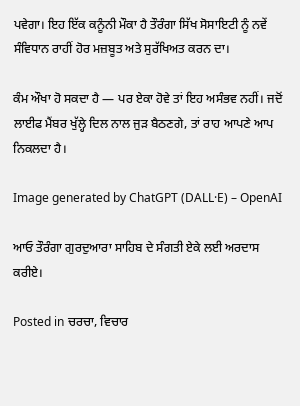ਪਵੇਗਾ। ਇਹ ਇੱਕ ਕਨੂੰਨੀ ਮੌਕਾ ਹੈ ਤੌਰੰਗਾ ਸਿੱਖ ਸੋਸਾਇਟੀ ਨੂੰ ਨਵੇਂ ਸੰਵਿਧਾਨ ਰਾਹੀਂ ਹੋਰ ਮਜ਼ਬੂਤ ਅਤੇ ਸੁਰੱਖਿਅਤ ਕਰਨ ਦਾ।

ਕੰਮ ਔਖਾ ਹੋ ਸਕਦਾ ਹੈ — ਪਰ ਏਕਾ ਹੋਵੇ ਤਾਂ ਇਹ ਅਸੰਭਵ ਨਹੀਂ। ਜਦੋਂ ਲਾਈਫ ਮੈਂਬਰ ਖੁੱਲ੍ਹੇ ਦਿਲ ਨਾਲ ਜੁੜ ਬੈਠਣਗੇ, ਤਾਂ ਰਾਹ ਆਪਣੇ ਆਪ ਨਿਕਲਦਾ ਹੈ।

Image generated by ChatGPT (DALL·E) – OpenAI

ਆਓ ਤੌਰੰਗਾ ਗੁਰਦੁਆਰਾ ਸਾਹਿਬ ਦੇ ਸੰਗਤੀ ਏਕੇ ਲਈ ਅਰਦਾਸ ਕਰੀਏ।

Posted in ਚਰਚਾ, ਵਿਚਾਰ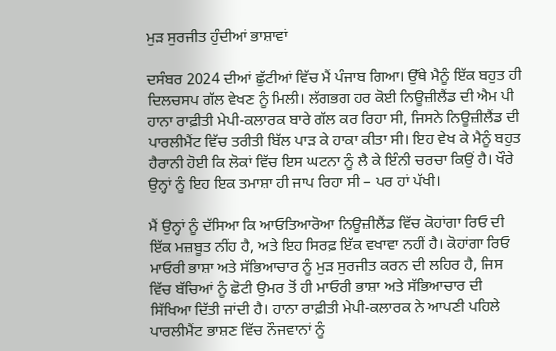ਮੁੜ ਸੁਰਜੀਤ ਹੁੰਦੀਆਂ ਭਾਸ਼ਾਵਾਂ

ਦਸੰਬਰ 2024 ਦੀਆਂ ਛੁੱਟੀਆਂ ਵਿੱਚ ਮੈਂ ਪੰਜਾਬ ਗਿਆ। ਉੱਥੇ ਮੈਨੂੰ ਇੱਕ ਬਹੁਤ ਹੀ ਦਿਲਚਸਪ ਗੱਲ ਵੇਖਣ ਨੂੰ ਮਿਲੀ। ਲੱਗਭਗ ਹਰ ਕੋਈ ਨਿਊਜ਼ੀਲੈਂਡ ਦੀ ਐਮ ਪੀ ਹਾਨਾ ਰਾਫ਼ੀਤੀ ਮੇਪੀ-ਕਲਾਰਕ ਬਾਰੇ ਗੱਲ ਕਰ ਰਿਹਾ ਸੀ, ਜਿਸਨੇ ਨਿਊਜ਼ੀਲੈਂਡ ਦੀ ਪਾਰਲੀਮੈਂਟ ਵਿੱਚ ਤਰੀਤੀ ਬਿੱਲ ਪਾੜ ਕੇ ਹਾਕਾ ਕੀਤਾ ਸੀ। ਇਹ ਵੇਖ ਕੇ ਮੈਨੂੰ ਬਹੁਤ ਹੈਰਾਨੀ ਹੋਈ ਕਿ ਲੋਕਾਂ ਵਿੱਚ ਇਸ ਘਟਨਾ ਨੂੰ ਲੈ ਕੇ ਇੰਨੀ ਚਰਚਾ ਕਿਉਂ ਹੈ। ਖੌਰੇ ਉਨ੍ਹਾਂ ਨੂੰ ਇਹ ਇਕ ਤਮਾਸ਼ਾ ਹੀ ਜਾਪ ਰਿਹਾ ਸੀ – ਪਰ ਹਾਂ ਪੱਖੀ।

ਮੈਂ ਉਨ੍ਹਾਂ ਨੂੰ ਦੱਸਿਆ ਕਿ ਆਓਤਿਆਰੋਆ ਨਿਊਜ਼ੀਲੈਂਡ ਵਿੱਚ ਕੋਹਾਂਗਾ ਰਿਓ ਦੀ ਇੱਕ ਮਜ਼ਬੂਤ ਨੀਂਹ ਹੈ, ਅਤੇ ਇਹ ਸਿਰਫ਼ ਇੱਕ ਵਖਾਵਾ ਨਹੀਂ ਹੈ। ਕੋਹਾਂਗਾ ਰਿਓ ਮਾਓਰੀ ਭਾਸ਼ਾ ਅਤੇ ਸੱਭਿਆਚਾਰ ਨੂੰ ਮੁੜ ਸੁਰਜੀਤ ਕਰਨ ਦੀ ਲਹਿਰ ਹੈ, ਜਿਸ ਵਿੱਚ ਬੱਚਿਆਂ ਨੂੰ ਛੋਟੀ ਉਮਰ ਤੋਂ ਹੀ ਮਾਓਰੀ ਭਾਸ਼ਾ ਅਤੇ ਸੱਭਿਆਚਾਰ ਦੀ ਸਿੱਖਿਆ ਦਿੱਤੀ ਜਾਂਦੀ ਹੈ। ਹਾਨਾ ਰਾਫ਼ੀਤੀ ਮੇਪੀ-ਕਲਾਰਕ ਨੇ ਆਪਣੀ ਪਹਿਲੇ ਪਾਰਲੀਮੈਂਟ ਭਾਸ਼ਣ ਵਿੱਚ ਨੌਜਵਾਨਾਂ ਨੂੰ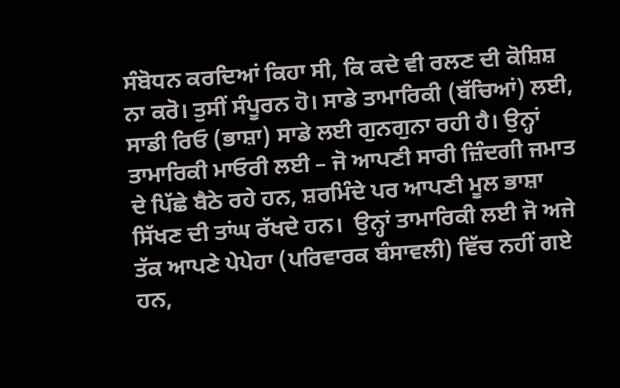ਸੰਬੋਧਨ ਕਰਦਿਆਂ ਕਿਹਾ ਸੀ, ਕਿ ਕਦੇ ਵੀ ਰਲਣ ਦੀ ਕੋਸ਼ਿਸ਼ ਨਾ ਕਰੋ। ਤੁਸੀਂ ਸੰਪੂਰਨ ਹੋ। ਸਾਡੇ ਤਾਮਾਰਿਕੀ (ਬੱਚਿਆਂ) ਲਈ, ਸਾਡੀ ਰਿਓ (ਭਾਸ਼ਾ) ਸਾਡੇ ਲਈ ਗੁਨਗੁਨਾ ਰਹੀ ਹੈ। ਉਨ੍ਹਾਂ ਤਾਮਾਰਿਕੀ ਮਾਓਰੀ ਲਈ – ਜੋ ਆਪਣੀ ਸਾਰੀ ਜ਼ਿੰਦਗੀ ਜਮਾਤ ਦੇ ਪਿੱਛੇ ਬੈਠੇ ਰਹੇ ਹਨ, ਸ਼ਰਮਿੰਦੇ ਪਰ ਆਪਣੀ ਮੂਲ ਭਾਸ਼ਾ ਸਿੱਖਣ ਦੀ ਤਾਂਘ ਰੱਖਦੇ ਹਨ।  ਉਨ੍ਹਾਂ ਤਾਮਾਰਿਕੀ ਲਈ ਜੋ ਅਜੇ ਤੱਕ ਆਪਣੇ ਪੇਪੇਹਾ (ਪਰਿਵਾਰਕ ਬੰਸਾਵਲੀ) ਵਿੱਚ ਨਹੀਂ ਗਏ ਹਨ,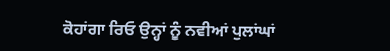ਕੋਹਾਂਗਾ ਰਿਓ ਉਨ੍ਹਾਂ ਨੂੰ ਨਵੀਆਂ ਪੁਲਾਂਘਾਂ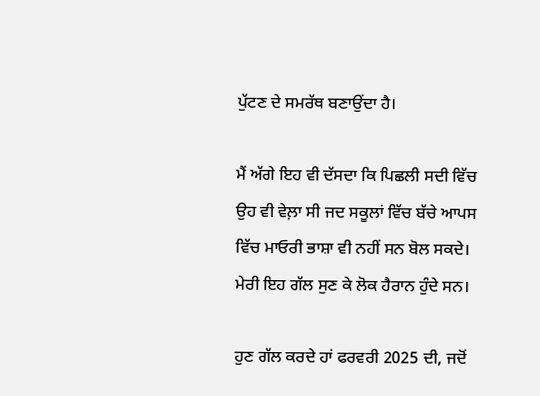ਪੁੱਟਣ ਦੇ ਸਮਰੱਥ ਬਣਾਉਂਦਾ ਹੈ।

ਮੈਂ ਅੱਗੇ ਇਹ ਵੀ ਦੱਸਦਾ ਕਿ ਪਿਛਲੀ ਸਦੀ ਵਿੱਚ ਉਹ ਵੀ ਵੇਲ਼ਾ ਸੀ ਜਦ ਸਕੂਲਾਂ ਵਿੱਚ ਬੱਚੇ ਆਪਸ ਵਿੱਚ ਮਾਓਰੀ ਭਾਸ਼ਾ ਵੀ ਨਹੀਂ ਸਨ ਬੋਲ ਸਕਦੇ। ਮੇਰੀ ਇਹ ਗੱਲ ਸੁਣ ਕੇ ਲੋਕ ਹੈਰਾਨ ਹੁੰਦੇ ਸਨ।

ਹੁਣ ਗੱਲ ਕਰਦੇ ਹਾਂ ਫਰਵਰੀ 2025 ਦੀ, ਜਦੋਂ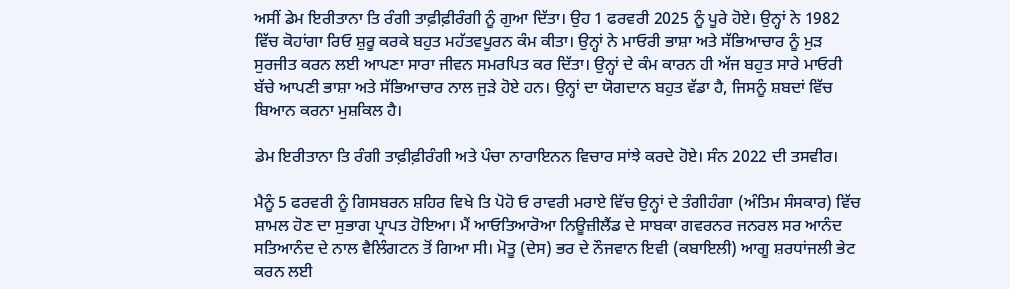ਅਸੀਂ ਡੇਮ ਇਰੀਤਾਨਾ ਤਿ ਰੰਗੀ ਤਾਫ਼ੀਫ਼ੀਰੰਗੀ ਨੂੰ ਗੁਆ ਦਿੱਤਾ। ਉਹ 1 ਫਰਵਰੀ 2025 ਨੂੰ ਪੂਰੇ ਹੋਏ। ਉਨ੍ਹਾਂ ਨੇ 1982 ਵਿੱਚ ਕੋਹਾਂਗਾ ਰਿਓ ਸ਼ੁਰੂ ਕਰਕੇ ਬਹੁਤ ਮਹੱਤਵਪੂਰਨ ਕੰਮ ਕੀਤਾ। ਉਨ੍ਹਾਂ ਨੇ ਮਾਓਰੀ ਭਾਸ਼ਾ ਅਤੇ ਸੱਭਿਆਚਾਰ ਨੂੰ ਮੁੜ ਸੁਰਜੀਤ ਕਰਨ ਲਈ ਆਪਣਾ ਸਾਰਾ ਜੀਵਨ ਸਮਰਪਿਤ ਕਰ ਦਿੱਤਾ। ਉਨ੍ਹਾਂ ਦੇ ਕੰਮ ਕਾਰਨ ਹੀ ਅੱਜ ਬਹੁਤ ਸਾਰੇ ਮਾਓਰੀ ਬੱਚੇ ਆਪਣੀ ਭਾਸ਼ਾ ਅਤੇ ਸੱਭਿਆਚਾਰ ਨਾਲ ਜੁੜੇ ਹੋਏ ਹਨ। ਉਨ੍ਹਾਂ ਦਾ ਯੋਗਦਾਨ ਬਹੁਤ ਵੱਡਾ ਹੈ, ਜਿਸਨੂੰ ਸ਼ਬਦਾਂ ਵਿੱਚ ਬਿਆਨ ਕਰਨਾ ਮੁਸ਼ਕਿਲ ਹੈ।

ਡੇਮ ਇਰੀਤਾਨਾ ਤਿ ਰੰਗੀ ਤਾਫ਼ੀਫ਼ੀਰੰਗੀ ਅਤੇ ਪੰਚਾ ਨਾਰਾਇਨਨ ਵਿਚਾਰ ਸਾਂਝੇ ਕਰਦੇ ਹੋਏ। ਸੰਨ 2022 ਦੀ ਤਸਵੀਰ।

ਮੈਨੂੰ 5 ਫਰਵਰੀ ਨੂੰ ਗਿਸਬਰਨ ਸ਼ਹਿਰ ਵਿਖੇ ਤਿ ਪੋਹੋ ਓ ਰਾਵਰੀ ਮਰਾਏ ਵਿੱਚ ਉਨ੍ਹਾਂ ਦੇ ਤੰਗੀਹੰਗਾ (ਅੰਤਿਮ ਸੰਸਕਾਰ) ਵਿੱਚ ਸ਼ਾਮਲ ਹੋਣ ਦਾ ਸੁਭਾਗ ਪ੍ਰਾਪਤ ਹੋਇਆ। ਮੈਂ ਆਓਤਿਆਰੋਆ ਨਿਊਜ਼ੀਲੈਂਡ ਦੇ ਸਾਬਕਾ ਗਵਰਨਰ ਜਨਰਲ ਸਰ ਆਨੰਦ ਸਤਿਆਨੰਦ ਦੇ ਨਾਲ ਵੈਲਿੰਗਟਨ ਤੋਂ ਗਿਆ ਸੀ। ਮੋਤੂ (ਦੇਸ) ਭਰ ਦੇ ਨੌਜਵਾਨ ਇਵੀ (ਕਬਾਇਲੀ) ਆਗੂ ਸ਼ਰਧਾਂਜਲੀ ਭੇਟ ਕਰਨ ਲਈ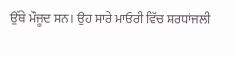ਉੱਥੇ ਮੌਜੂਦ ਸਨ। ਉਹ ਸਾਰੇ ਮਾਓਰੀ ਵਿੱਚ ਸ਼ਰਧਾਂਜਲੀ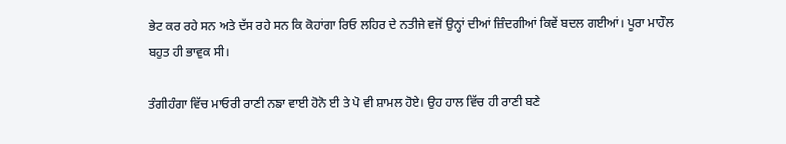ਭੇਟ ਕਰ ਰਹੇ ਸਨ ਅਤੇ ਦੱਸ ਰਹੇ ਸਨ ਕਿ ਕੋਹਾਂਗਾ ਰਿਓ ਲਹਿਰ ਦੇ ਨਤੀਜੇ ਵਜੋਂ ਉਨ੍ਹਾਂ ਦੀਆਂ ਜ਼ਿੰਦਗੀਆਂ ਕਿਵੇਂ ਬਦਲ ਗਈਆਂ। ਪੂਰਾ ਮਾਹੌਲ ਬਹੁਤ ਹੀ ਭਾਵੁਕ ਸੀ।

ਤੰਗੀਹੰਗਾ ਵਿੱਚ ਮਾਓਰੀ ਰਾਣੀ ਨਙਾ ਵਾਈ ਹੋਨੋ ਈ ਤੇ ਪੋ ਵੀ ਸ਼ਾਮਲ ਹੋਏ। ਉਹ ਹਾਲ ਵਿੱਚ ਹੀ ਰਾਣੀ ਬਣੇ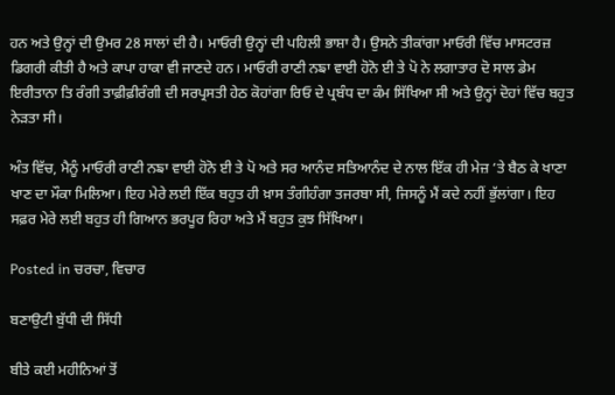ਹਨ ਅਤੇ ਉਨ੍ਹਾਂ ਦੀ ਉਮਰ 28 ਸਾਲਾਂ ਦੀ ਹੈ। ਮਾਓਰੀ ਉਨ੍ਹਾਂ ਦੀ ਪਹਿਲੀ ਭਾਸ਼ਾ ਹੈ। ਉਸਨੇ ਤੀਕਾਂਗਾ ਮਾਓਰੀ ਵਿੱਚ ਮਾਸਟਰਜ਼ ਡਿਗਰੀ ਕੀਤੀ ਹੈ ਅਤੇ ਕਾਪਾ ਹਾਕਾ ਵੀ ਜਾਣਦੇ ਹਨ। ਮਾਓਰੀ ਰਾਣੀ ਨਙਾ ਵਾਈ ਹੋਨੋ ਈ ਤੇ ਪੋ ਨੇ ਲਗਾਤਾਰ ਦੋ ਸਾਲ ਡੇਮ ਇਰੀਤਾਨਾ ਤਿ ਰੰਗੀ ਤਾਫ਼ੀਫ਼ੀਰੰਗੀ ਦੀ ਸਰਪ੍ਰਸਤੀ ਹੇਠ ਕੋਹਾਂਗਾ ਰਿਓ ਦੇ ਪ੍ਰਬੰਧ ਦਾ ਕੰਮ ਸਿੱਖਿਆ ਸੀ ਅਤੇ ਉਨ੍ਹਾਂ ਦੋਹਾਂ ਵਿੱਚ ਬਹੁਤ ਨੇੜਤਾ ਸੀ।

ਅੰਤ ਵਿੱਚ, ਮੈਨੂੰ ਮਾਓਰੀ ਰਾਣੀ ਨਙਾ ਵਾਈ ਹੋਨੋ ਈ ਤੇ ਪੋ ਅਤੇ ਸਰ ਆਨੰਦ ਸਤਿਆਨੰਦ ਦੇ ਨਾਲ ਇੱਕ ਹੀ ਮੇਜ਼ ‘ਤੇ ਬੈਠ ਕੇ ਖਾਣਾ ਖਾਣ ਦਾ ਮੌਕਾ ਮਿਲਿਆ। ਇਹ ਮੇਰੇ ਲਈ ਇੱਕ ਬਹੁਤ ਹੀ ਖ਼ਾਸ ਤੰਗੀਹੰਗਾ ਤਜਰਬਾ ਸੀ, ਜਿਸਨੂੰ ਮੈਂ ਕਦੇ ਨਹੀਂ ਭੁੱਲਾਂਗਾ। ਇਹ ਸਫ਼ਰ ਮੇਰੇ ਲਈ ਬਹੁਤ ਹੀ ਗਿਆਨ ਭਰਪੂਰ ਰਿਹਾ ਅਤੇ ਮੈਂ ਬਹੁਤ ਕੁਝ ਸਿੱਖਿਆ।

Posted in ਚਰਚਾ, ਵਿਚਾਰ

ਬਣਾਉਟੀ ਬੁੱਧੀ ਦੀ ਸਿੱਧੀ

ਬੀਤੇ ਕਈ ਮਹੀਨਿਆਂ ਤੋਂ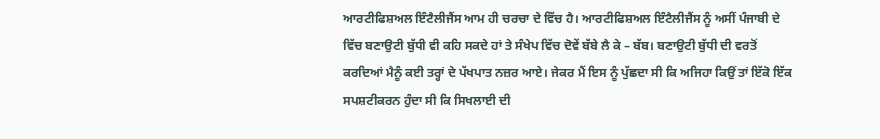ਆਰਟੀਫਿਸ਼ਅਲ ਇੰਟੈਲੀਜੈਂਸ ਆਮ ਹੀ ਚਰਚਾ ਦੇ ਵਿੱਚ ਹੈ। ਆਰਟੀਫਿਸ਼ਅਲ ਇੰਟੈਲੀਜੈਂਸ ਨੂੰ ਅਸੀਂ ਪੰਜਾਬੀ ਦੇ ਵਿੱਚ ਬਣਾਉਟੀ ਬੁੱਧੀ ਵੀ ਕਹਿ ਸਕਦੇ ਹਾਂ ਤੇ ਸੰਖੇਪ ਵਿੱਚ ਦੋਵੇਂ ਬੱਬੇ ਲੈ ਕੇ – ਬੱਬ। ਬਣਾਉਟੀ ਬੁੱਧੀ ਦੀ ਵਰਤੋਂ ਕਰਦਿਆਂ ਮੈਨੂੰ ਕਈ ਤਰ੍ਹਾਂ ਦੇ ਪੱਖਪਾਤ ਨਜ਼ਰ ਆਏ। ਜੇਕਰ ਮੈਂ ਇਸ ਨੂੰ ਪੁੱਛਦਾ ਸੀ ਕਿ ਅਜਿਹਾ ਕਿਉਂ ਤਾਂ ਇੱਕੋ ਇੱਕ ਸਪਸ਼ਟੀਕਰਨ ਹੁੰਦਾ ਸੀ ਕਿ ਸਿਖਲਾਈ ਦੀ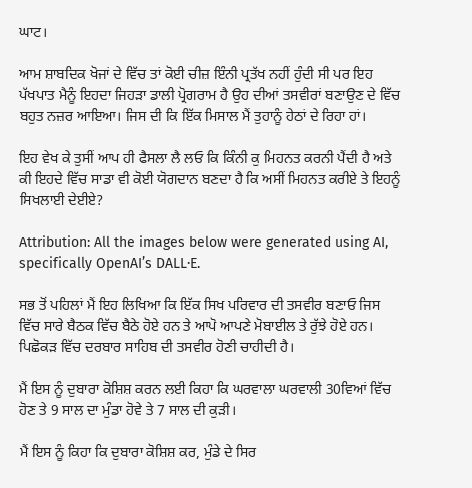ਘਾਟ।

ਆਮ ਸ਼ਾਬਦਿਕ ਖੋਜਾਂ ਦੇ ਵਿੱਚ ਤਾਂ ਕੋਈ ਚੀਜ਼ ਇੰਨੀ ਪ੍ਰਤੱਖ ਨਹੀਂ ਹੁੰਦੀ ਸੀ ਪਰ ਇਹ ਪੱਖਪਾਤ ਮੈਨੂੰ ਇਹਦਾ ਜਿਹੜਾ ਡਾਲੀ ਪ੍ਰੋਗਰਾਮ ਹੈ ਉਹ ਦੀਆਂ ਤਸਵੀਰਾਂ ਬਣਾਉਣ ਦੇ ਵਿੱਚ ਬਹੁਤ ਨਜ਼ਰ ਆਇਆ। ਜਿਸ ਦੀ ਕਿ ਇੱਕ ਮਿਸਾਲ ਮੈਂ ਤੁਹਾਨੂੰ ਹੇਠਾਂ ਦੇ ਰਿਹਾ ਹਾਂ।

ਇਹ ਵੇਖ ਕੇ ਤੁਸੀਂ ਆਪ ਹੀ ਫੈਸਲਾ ਲੈ ਲਓ ਕਿ ਕਿੰਨੀ ਕੁ ਮਿਹਨਤ ਕਰਨੀ ਪੈਂਦੀ ਹੈ ਅਤੇ ਕੀ ਇਹਦੇ ਵਿੱਚ ਸਾਡਾ ਵੀ ਕੋਈ ਯੋਗਦਾਨ ਬਣਦਾ ਹੈ ਕਿ ਅਸੀਂ ਮਿਹਨਤ ਕਰੀਏ ਤੇ ਇਹਨੂੰ ਸਿਖਲਾਈ ਦੇਈਏ?

Attribution: All the images below were generated using AI, specifically OpenAI’s DALL·E.

ਸਭ ਤੋਂ ਪਹਿਲਾਂ ਮੈਂ ਇਹ ਲਿਖਿਆ ਕਿ ਇੱਕ ਸਿਖ ਪਰਿਵਾਰ ਦੀ ਤਸਵੀਰ ਬਣਾਓ ਜਿਸ ਵਿੱਚ ਸਾਰੇ ਬੈਠਕ ਵਿੱਚ ਬੈਠੇ ਹੋਏ ਹਨ ਤੇ ਆਪੋ ਆਪਣੇ ਮੋਬਾਈਲ ਤੇ ਰੁੱਝੇ ਹੋਏ ਹਨ। ਪਿਛੋਕੜ ਵਿੱਚ ਦਰਬਾਰ ਸਾਹਿਬ ਦੀ ਤਸਵੀਰ ਹੋਣੀ ਚਾਹੀਦੀ ਹੈ।

ਮੈਂ ਇਸ ਨੂੰ ਦੁਬਾਰਾ ਕੋਸ਼ਿਸ਼ ਕਰਨ ਲਈ ਕਿਹਾ ਕਿ ਘਰਵਾਲਾ ਘਰਵਾਲੀ 30ਵਿਆਂ ਵਿੱਚ ਹੋਣ ਤੇ 9 ਸਾਲ ਦਾ ਮੁੰਡਾ ਹੋਵੇ ਤੇ 7 ਸਾਲ ਦੀ ਕੁੜੀ।

ਮੈਂ ਇਸ ਨੂੰ ਕਿਹਾ ਕਿ ਦੁਬਾਰਾ ਕੋਸ਼ਿਸ਼ ਕਰ, ਮੁੰਡੇ ਦੇ ਸਿਰ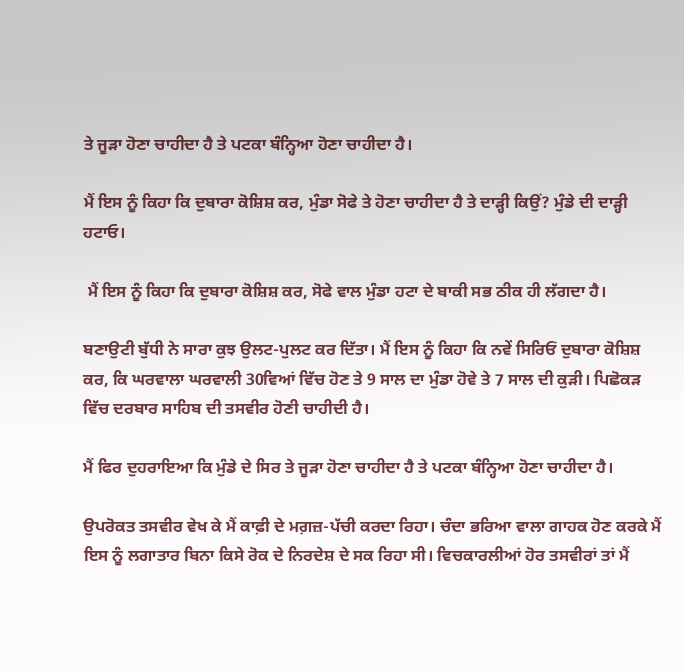ਤੇ ਜੂੜਾ ਹੋਣਾ ਚਾਹੀਦਾ ਹੈ ਤੇ ਪਟਕਾ ਬੰਨ੍ਹਿਆ ਹੋਣਾ ਚਾਹੀਦਾ ਹੈ।

ਮੈਂ ਇਸ ਨੂੰ ਕਿਹਾ ਕਿ ਦੁਬਾਰਾ ਕੋਸ਼ਿਸ਼ ਕਰ, ਮੁੰਡਾ ਸੋਫੇ ਤੇ ਹੋਣਾ ਚਾਹੀਦਾ ਹੈ ਤੇ ਦਾੜ੍ਹੀ ਕਿਉਂ? ਮੁੰਡੇ ਦੀ ਦਾੜ੍ਹੀ ਹਟਾਓ।

 ਮੈਂ ਇਸ ਨੂੰ ਕਿਹਾ ਕਿ ਦੁਬਾਰਾ ਕੋਸ਼ਿਸ਼ ਕਰ, ਸੋਫੇ ਵਾਲ ਮੁੰਡਾ ਹਟਾ ਦੇ ਬਾਕੀ ਸਭ ਠੀਕ ਹੀ ਲੱਗਦਾ ਹੈ।

ਬਣਾਉਟੀ ਬੁੱਧੀ ਨੇ ਸਾਰਾ ਕੁਝ ਉਲਟ-ਪੁਲਟ ਕਰ ਦਿੱਤਾ। ਮੈਂ ਇਸ ਨੂੰ ਕਿਹਾ ਕਿ ਨਵੇਂ ਸਿਰਿਓਂ ਦੁਬਾਰਾ ਕੋਸ਼ਿਸ਼ ਕਰ, ਕਿ ਘਰਵਾਲਾ ਘਰਵਾਲੀ 30ਵਿਆਂ ਵਿੱਚ ਹੋਣ ਤੇ 9 ਸਾਲ ਦਾ ਮੁੰਡਾ ਹੋਵੇ ਤੇ 7 ਸਾਲ ਦੀ ਕੁੜੀ। ਪਿਛੋਕੜ ਵਿੱਚ ਦਰਬਾਰ ਸਾਹਿਬ ਦੀ ਤਸਵੀਰ ਹੋਣੀ ਚਾਹੀਦੀ ਹੈ।

ਮੈਂ ਫਿਰ ਦੁਹਰਾਇਆ ਕਿ ਮੁੰਡੇ ਦੇ ਸਿਰ ਤੇ ਜੂੜਾ ਹੋਣਾ ਚਾਹੀਦਾ ਹੈ ਤੇ ਪਟਕਾ ਬੰਨ੍ਹਿਆ ਹੋਣਾ ਚਾਹੀਦਾ ਹੈ।

ਉਪਰੋਕਤ ਤਸਵੀਰ ਵੇਖ ਕੇ ਮੈਂ ਕਾਫ਼ੀ ਦੇ ਮਗ਼ਜ਼-ਪੱਚੀ ਕਰਦਾ ਰਿਹਾ। ਚੰਦਾ ਭਰਿਆ ਵਾਲਾ ਗਾਹਕ ਹੋਣ ਕਰਕੇ ਮੈਂ ਇਸ ਨੂੰ ਲਗਾਤਾਰ ਬਿਨਾ ਕਿਸੇ ਰੋਕ ਦੇ ਨਿਰਦੇਸ਼ ਦੇ ਸਕ ਰਿਹਾ ਸੀ। ਵਿਚਕਾਰਲੀਆਂ ਹੋਰ ਤਸਵੀਰਾਂ ਤਾਂ ਮੈਂ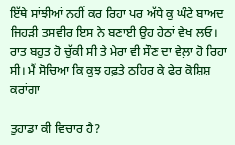ਇੱਥੇ ਸਾਂਝੀਆਂ ਨਹੀਂ ਕਰ ਰਿਹਾ ਪਰ ਅੱਧੇ ਕੁ ਘੰਟੇ ਬਾਅਦ ਜਿਹੜੀ ਤਸਵੀਰ ਇਸ ਨੇ ਬਣਾਈ ਉਹ ਹੇਠਾਂ ਵੇਖ ਲਓ। ਰਾਤ ਬਹੁਤ ਹੋ ਚੁੱਕੀ ਸੀ ਤੇ ਮੇਰਾ ਵੀ ਸੌਣ ਦਾ ਵੇਲ਼ਾ ਹੋ ਰਿਹਾ ਸੀ। ਮੈਂ ਸੋਚਿਆ ਕਿ ਕੁਝ ਹਫ਼ਤੇ ਠਹਿਰ ਕੇ ਫੇਰ ਕੋਸ਼ਿਸ਼ ਕਰਾਂਗਾ

ਤੁਹਾਡਾ ਕੀ ਵਿਚਾਰ ਹੈ?